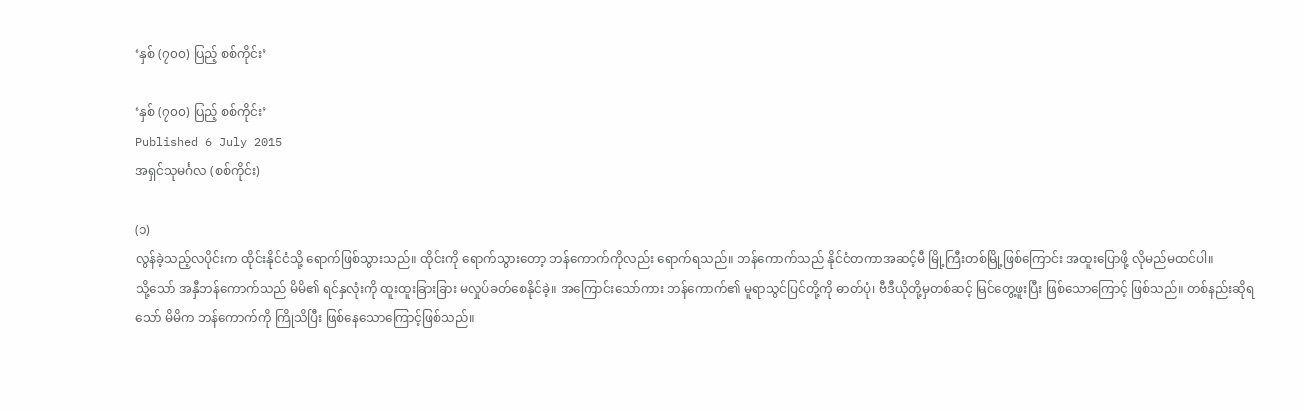‘နှစ် (၇၀၀) ပြည့် စစ်ကိုင်း’

‘နှစ် (၇၀၀) ပြည့် စစ်ကိုင်း’
Published 6 July 2015
အရှင်သုမင်္ဂလ (စစ်ကိုင်း)

(၁)
လွန်ခဲ့သည့်လပိုင်းက ထိုင်းနိုင်ငံသို့ ရောက်ဖြစ်သွားသည်။ ထိုင်းကို ရောက်သွားတော့ ဘန်ကောက်ကိုလည်း ရောက်ရသည်။ ဘန်ကောက်သည် နိုင်ငံတကာအဆင့်မီ မြို့ကြီးတစ်မြို့ဖြစ်ကြောင်း အထူးပြောဖို့ လိုမည်မထင်ပါ။
သို့သော် အနှီဘန်ကောက်သည် မိမိ၏ ရင်နှလုံးကို ထူးထူးခြားခြား မလှုပ်ခတ်စေနိုင်ခဲ့။ အကြောင်းသော်ကား ဘန်ကောက်၏ မူရာသွင်ပြင်တို့ကို ဓာတ်ပုံ၊ ဗီဒီယိုတို့မှတစ်ဆင့် မြင်တွေ့ဖူးပြီး ဖြစ်သောကြောင့် ဖြစ်သည်။ တစ်နည်းဆိုရသော် မိမိက ဘန်ကောက်ကို ကြိုသိပြီး ဖြစ်နေသောကြောင့်ဖြစ်သည်။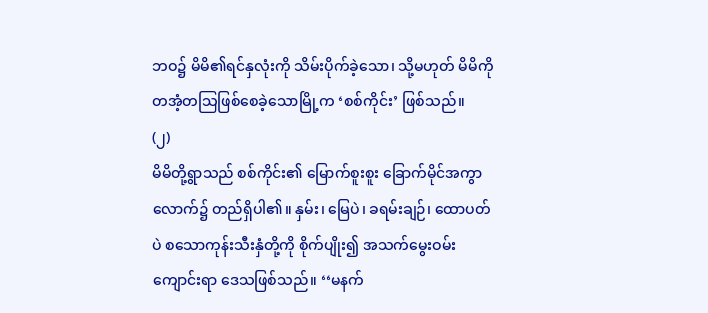ဘဝ၌ မိမိ၏ရင်နှလုံးကို သိမ်းပိုက်ခဲ့သော၊ သို့မဟုတ် မိမိကို တအံ့တသြဖြစ်စေခဲ့သောမြို့က ‘စစ်ကိုင်း’ ဖြစ်သည်။
(၂)
မိမိတို့ရွာသည် စစ်ကိုင်း၏ မြောက်စူးစူး ခြောက်မိုင်အကွာလောက်၌ တည်ရှိပါ၏။ နှမ်း၊ မြေပဲ၊ ခရမ်းချဉ်၊ ထောပတ်ပဲ စသောကုန်းသီးနှံတို့ကို စိုက်ပျိုး၍ အသက်မွေးဝမ်းကျောင်းရာ ဒေသဖြစ်သည်။ ‘‘မနက်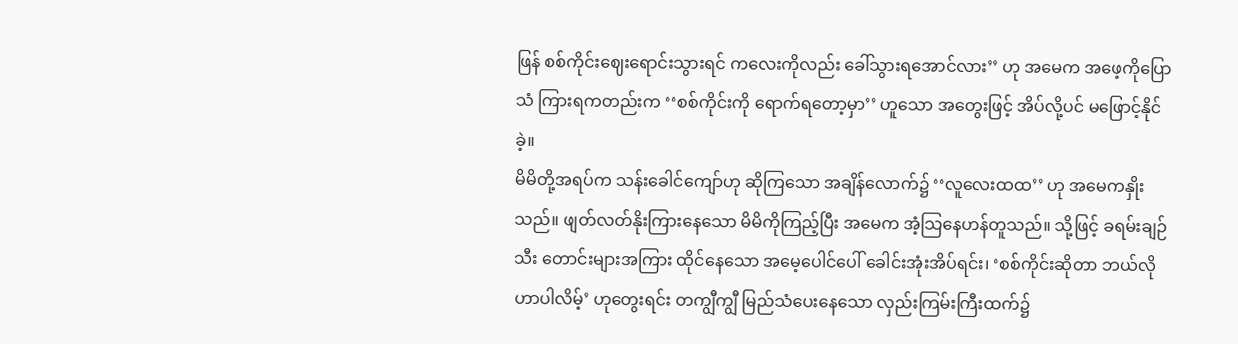ဖြန် စစ်ကိုင်းဈေးရောင်းသွားရင် ကလေးကိုလည်း ခေါ်သွားရအောင်လား’’ ဟု အမေက အဖေ့ကိုပြောသံ ကြားရကတည်းက ‘‘စစ်ကိုင်းကို ရောက်ရတော့မှာ’’ ဟူသော အတွေးဖြင့် အိပ်လို့ပင် မဖြောင့်နိုင်ခဲ့။
မိမိတို့အရပ်က သန်းခေါင်ကျော်ဟု ဆိုကြသော အချိန်လောက်၌ ‘‘လူလေးထထ’’ ဟု အမေကနှိုးသည်။ ဖျတ်လတ်နိုးကြားနေသော မိမိကိုကြည့်ပြီး အမေက အံ့သြနေဟန်တူသည်။ သို့ဖြင့် ခရမ်းချဉ်သီး တောင်းများအကြား ထိုင်နေသော အမေ့ပေါင်ပေါ် ခေါင်းအုံးအိပ်ရင်း၊ ‘စစ်ကိုင်းဆိုတာ ဘယ်လိုဟာပါလိမ့်’ ဟုတွေးရင်း တကျွီကျွီ မြည်သံပေးနေသော လှည်းကြမ်းကြီးထက်၌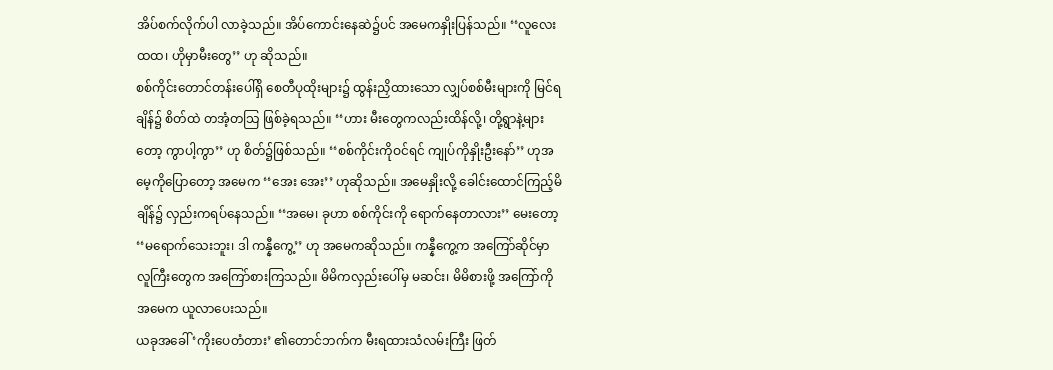အိပ်စက်လိုက်ပါ လာခဲ့သည်။ အိပ်ကောင်းနေဆဲ၌ပင် အမေကနှိုးပြန်သည်။ ‘‘လူလေး ထထ၊ ဟိုမှာမီးတွေ’’ ဟု ဆိုသည်။
စစ်ကိုင်းတောင်တန်းပေါ်ရှိ စေတီပုထိုးများ၌ ထွန်းညှိထားသော လျှပ်စစ်မီးများကို မြင်ရချိန်၌ စိတ်ထဲ တအံ့တသြ ဖြစ်ခဲ့ရသည်။ ‘‘ဟား မီးတွေကလည်းထိန်လို့၊ တို့ရွာနဲ့များတော့ ကွာပါ့ကွာ’’ ဟု စိတ်၌ဖြစ်သည်။ ‘‘စစ်ကိုင်းကိုဝင်ရင် ကျုပ်ကိုနှိုးဦးနော်’’ ဟုအမေ့ကိုပြောတော့ အမေက ‘‘အေး အေး’’ ဟုဆိုသည်။ အမေနှိုးလို့ ခေါင်းထောင်ကြည့်မိချိန်၌ လှည်းကရပ်နေသည်။ ‘‘အမေ၊ ခုဟာ စစ်ကိုင်းကို ရောက်နေတာလား’’ မေးတော့ ‘‘မရောက်သေးဘူး၊ ဒါ ကန္နီကွေ့’’ ဟု အမေကဆိုသည်။ ကန္နီကွေ့က အကြော်ဆိုင်မှာ လူကြီးတွေက အကြော်စားကြသည်။ မိမိကလှည်းပေါ်မှ မဆင်း၊ မိမိစားဖို့ အကြော်ကို အမေက ယူလာပေးသည်။
ယခုအခေါ် ‘ကိုးပေတံတား’ ၏တောင်ဘက်က မီးရထားသံလမ်းကြီး ဖြတ်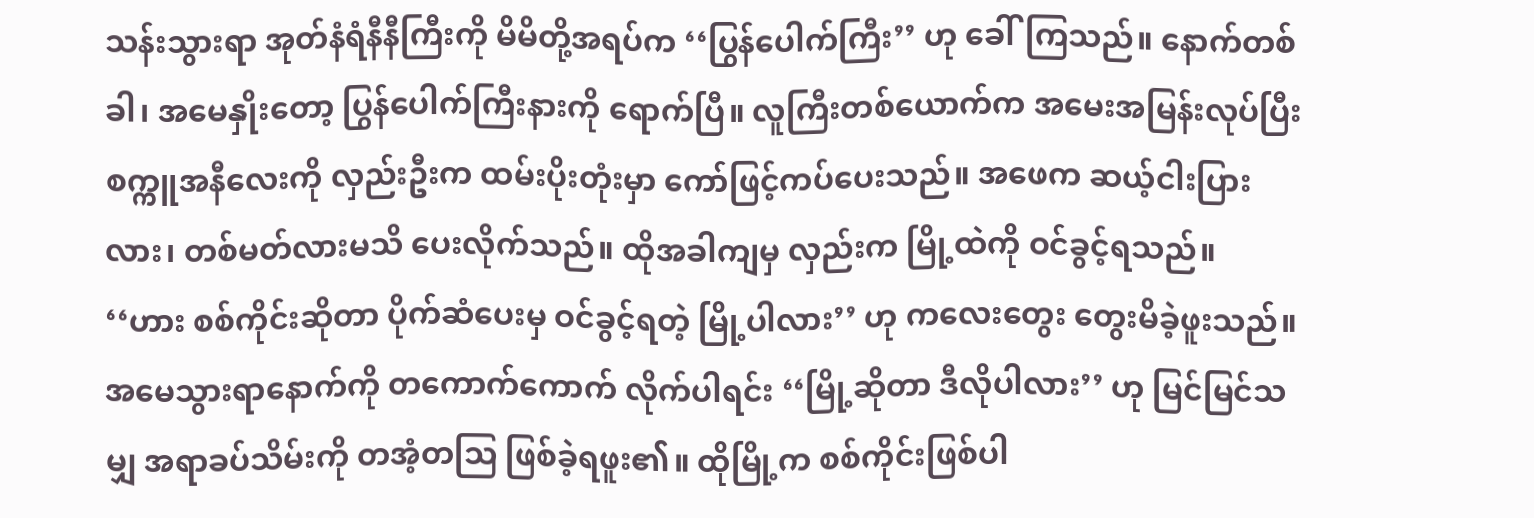သန်းသွားရာ အုတ်နံရံနီနီကြီးကို မိမိတို့အရပ်က ‘‘ပြွန်ပေါက်ကြီး’’ ဟု ခေါ်ကြသည်။ နောက်တစ်ခါ၊ အမေနှိုးတော့ ပြွန်ပေါက်ကြီးနားကို ရောက်ပြီ။ လူကြီးတစ်ယောက်က အမေးအမြန်းလုပ်ပြီး စက္ကူအနီလေးကို လှည်းဦးက ထမ်းပိုးတုံးမှာ ကော်ဖြင့်ကပ်ပေးသည်။ အဖေက ဆယ့်ငါးပြားလား၊ တစ်မတ်လားမသိ ပေးလိုက်သည်။ ထိုအခါကျမှ လှည်းက မြို့ထဲကို ဝင်ခွင့်ရသည်။ ‘‘ဟား စစ်ကိုင်းဆိုတာ ပိုက်ဆံပေးမှ ဝင်ခွင့်ရတဲ့ မြို့ပါလား’’ ဟု ကလေးတွေး တွေးမိခဲ့ဖူးသည်။ အမေသွားရာနောက်ကို တကောက်ကောက် လိုက်ပါရင်း ‘‘မြို့ဆိုတာ ဒီလိုပါလား’’ ဟု မြင်မြင်သမျှ အရာခပ်သိမ်းကို တအံ့တသြ ဖြစ်ခဲ့ရဖူး၏။ ထိုမြို့က စစ်ကိုင်းဖြစ်ပါ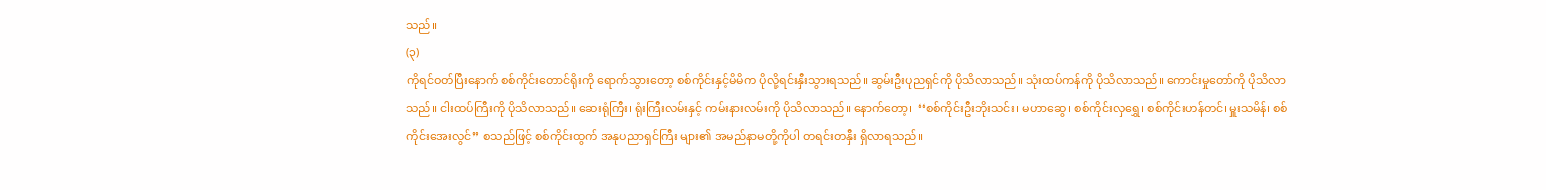သည်။
(၃)
ကိုရင်ဝတ်ပြီးနောက် စစ်ကိုင်းတောင်ရိုးကို ရောက်သွားတော့ စစ်ကိုင်းနှင့်မိမိက ပိုလို့ရင်းနှီးသွားရသည်။ ဆွမ်းဦးပုညရှင်ကို ပိုသိလာသည်။ သုံးထပ်ကန်ကို ပိုသိလာသည်။ ကောင်းမှုတော်ကို ပိုသိလာသည်။ ငါးထပ်ကြီးကို ပိုသိလာသည်။ ဆေးရုံကြီး၊ ရုံးကြီးလမ်းနှင့် ကမ်းနားလမ်းကို ပိုသိလာသည်။ နောက်တော့၊  ‘‘စစ်ကိုင်းဦးဘိုးသင်း၊ မဟာဆွေ၊ စစ်ကိုင်းလှရွှေ၊ စစ်ကိုင်းဟန်တင်၊ မှူးသမိန်၊ စစ်ကိုင်းအေးလွင်’’ စသည်ဖြင့် စစ်ကိုင်းထွက် အနုပညာရှင်ကြီး များ၏ အမည်နာမတို့ကိုပါ တရင်းတနှီး ရှိလာရသည်။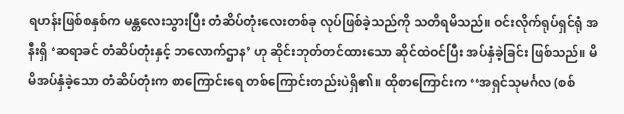ရဟန်းဖြစ်စနှစ်က မန္တလေးသွားပြီး တံဆိပ်တုံးလေးတစ်ခု လုပ်ဖြစ်ခဲ့သည်ကို သတိရမိသည်။ ဝင်းလိုက်ရုပ်ရှင်ရုံ အနီးရှိ ‘ဆရာခင် တံဆိပ်တုံးနှင့် ဘလောက်ဌာန’ ဟု ဆိုင်းဘုတ်တင်ထားသော ဆိုင်ထဲဝင်ပြီး အပ်နှံခဲ့ခြင်း ဖြစ်သည်။ မိမိအပ်နှံခဲ့သော တံဆိပ်တုံးက စာကြောင်းရေ တစ်ကြောင်းတည်းပဲရှိ၏။ ထိုစာကြောင်းက ‘‘အရှင်သုမင်္ဂလ (စစ်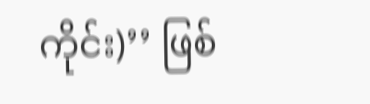ကိုင်း)’’ ဖြစ်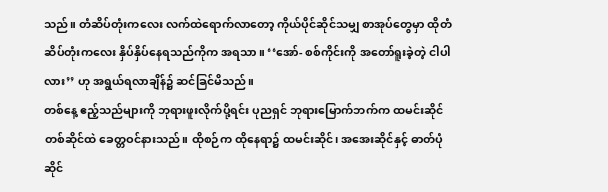သည်။ တံဆိပ်တုံးကလေး လက်ထဲရောက်လာတော့ ကိုယ်ပိုင်ဆိုင်သမျှ စာအုပ်တွေမှာ ထိုတံဆိပ်တုံးကလေး နှိပ်နှိပ်နေရသည်ကိုက အရသာ။ ‘‘အော်- စစ်ကိုင်းကို အတော်ရူးခဲ့တဲ့ ငါပါလား’’ ဟု အရွယ်ရလာချိန်၌ ဆင်ခြင်မိသည်။
တစ်နေ့ ဧည့်သည်များကို ဘုရားဖူးလိုက်ပို့ရင်း ပုညရှင် ဘုရားမြောက်ဘက်က ထမင်းဆိုင်တစ်ဆိုင်ထဲ ခေတ္တဝင်နားသည်။ ထိုစဉ်က ထိုနေရာ၌ ထမင်းဆိုင်၊ အအေးဆိုင်နှင့် ဓာတ်ပုံဆိုင်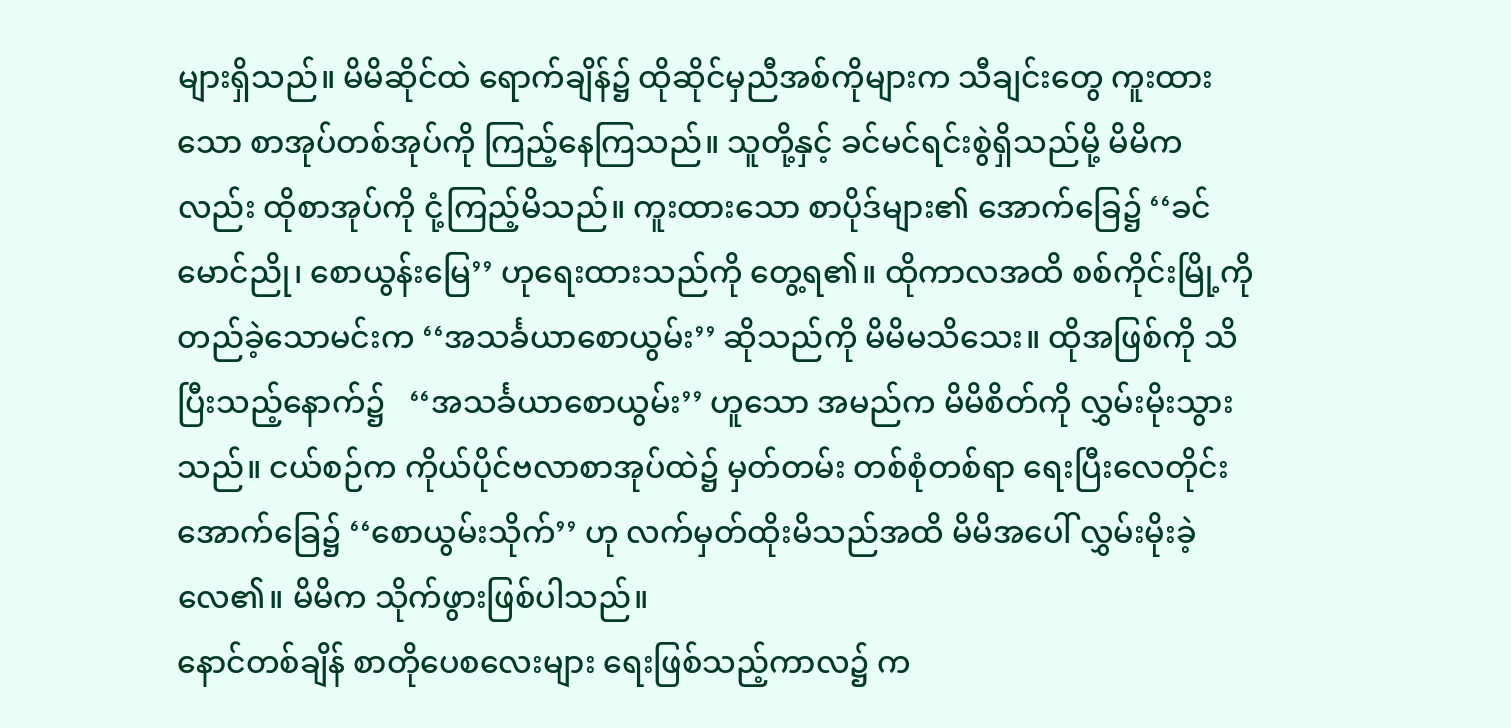များရှိသည်။ မိမိဆိုင်ထဲ ရောက်ချိန်၌ ထိုဆိုင်မှညီအစ်ကိုများက သီချင်းတွေ ကူးထားသော စာအုပ်တစ်အုပ်ကို ကြည့်နေကြသည်။ သူတို့နှင့် ခင်မင်ရင်းစွဲရှိသည်မို့ မိမိကလည်း ထိုစာအုပ်ကို ငုံ့ကြည့်မိသည်။ ကူးထားသော စာပိုဒ်များ၏ အောက်ခြေ၌ ‘‘ခင်မောင်ညို၊ စောယွန်းမြေ’’ ဟုရေးထားသည်ကို တွေ့ရ၏။ ထိုကာလအထိ စစ်ကိုင်းမြို့ကို တည်ခဲ့သောမင်းက ‘‘အသင်္ခယာစောယွမ်း’’ ဆိုသည်ကို မိမိမသိသေး။ ထိုအဖြစ်ကို သိပြီးသည့်နောက်၌   ‘‘အသင်္ခယာစောယွမ်း’’ ဟူသော အမည်က မိမိစိတ်ကို လွှမ်းမိုးသွားသည်။ ငယ်စဉ်က ကိုယ်ပိုင်ဗလာစာအုပ်ထဲ၌ မှတ်တမ်း တစ်စုံတစ်ရာ ရေးပြီးလေတိုင်း အောက်ခြေ၌ ‘‘စောယွမ်းသိုက်’’ ဟု လက်မှတ်ထိုးမိသည်အထိ မိမိအပေါ် လွှမ်းမိုးခဲ့လေ၏။ မိမိက သိုက်ဖွားဖြစ်ပါသည်။
နောင်တစ်ချိန် စာတိုပေစလေးများ ရေးဖြစ်သည့်ကာလ၌ က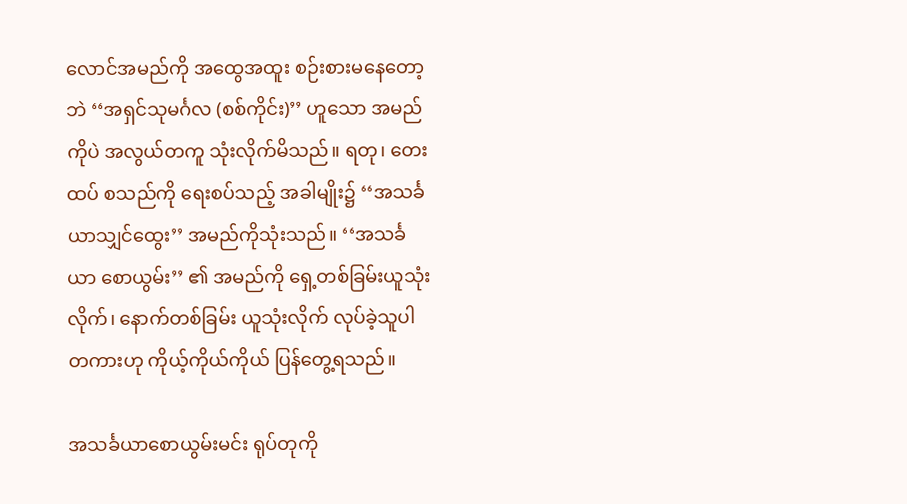လောင်အမည်ကို အထွေအထူး စဉ်းစားမနေတော့ဘဲ ‘‘အရှင်သုမင်္ဂလ (စစ်ကိုင်း)’’ ဟူသော အမည်ကိုပဲ အလွယ်တကူ သုံးလိုက်မိသည်။ ရတု၊ တေးထပ် စသည်ကို ရေးစပ်သည့် အခါမျိုး၌ ‘‘အသင်္ခယာသျှင်ထွေး’’ အမည်ကိုသုံးသည်။ ‘‘အသင်္ခယာ စောယွမ်း’’ ၏ အမည်ကို ရှေ့တစ်ခြမ်းယူသုံးလိုက်၊ နောက်တစ်ခြမ်း ယူသုံးလိုက် လုပ်ခဲ့သူပါတကားဟု ကိုယ့်ကိုယ်ကိုယ် ပြန်တွေ့ရသည်။

အသင်္ခယာစောယွမ်းမင်း ရုပ်တုကို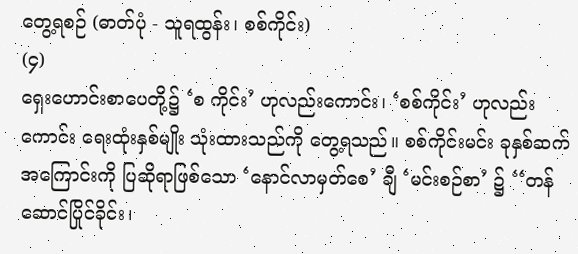တွေ့ရစဉ် (ဓာတ်ပုံ - သူရထွန်း၊ စစ်ကိုင်း)
(၄)
ရှေးဟောင်းစာပေတို့၌ ‘စ ကိုင်း’ ဟုလည်းကောင်း၊ ‘စစ်ကိုင်း’ ဟုလည်းကောင်း ရေးထုံးနှစ်မျိုး သုံးထားသည်ကို တွေ့ရသည်။ စစ်ကိုင်းမင်း ခုနှစ်ဆက် အကြောင်းကို ပြဆိုရာဖြစ်သော ‘နောင်လာမှတ်စေ’ ချီ ‘မင်းစဉ်စာ’ ၌ ‘‘တန်ဆောင်ပြိုင်ခိုင်း၊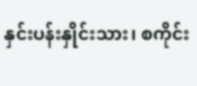နှင်းပန်းနှိုင်းသား၊ စကိုင်း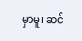မှာမူ၊ ဆင်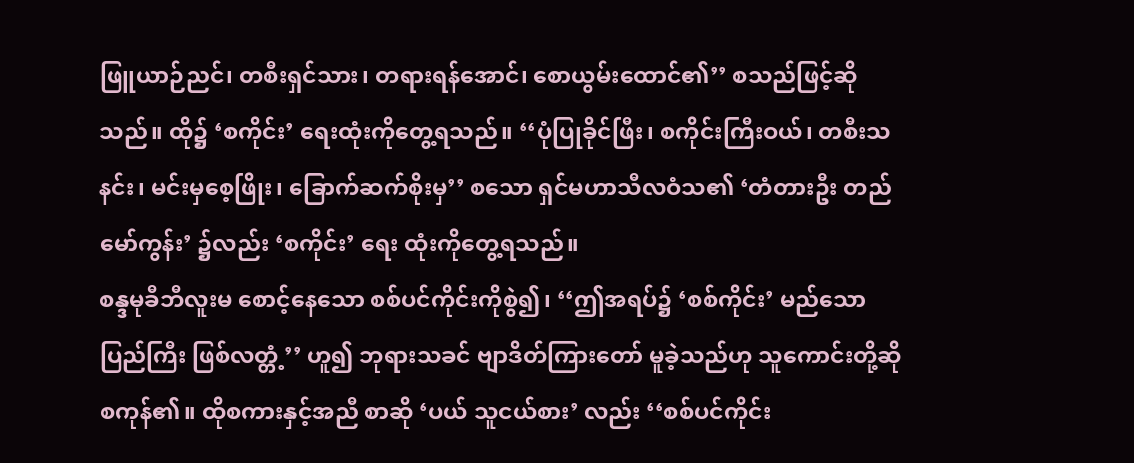ဖြူယာဉ်ညင်၊ တစီးရှင်သား၊ တရားရန်အောင်၊ စောယွမ်းထောင်၏’’ စသည်ဖြင့်ဆိုသည်။ ထို၌ ‘စကိုင်း’ ရေးထုံးကိုတွေ့ရသည်။ ‘‘ပုံပြုခိုင်ဖြီး၊ စကိုင်းကြီးဝယ်၊ တစီးသနင်း၊ မင်းမှစေ့ဖြိုး၊ ခြောက်ဆက်စိုးမှ’’ စသော ရှင်မဟာသီလဝံသ၏ ‘တံတားဦး တည်မော်ကွန်း’ ၌လည်း ‘စကိုင်း’ ရေး ထုံးကိုတွေ့ရသည်။
စန္ဒမုခီဘီလူးမ စောင့်နေသော စစ်ပင်ကိုင်းကိုစွဲ၍၊ ‘‘ဤအရပ်၌ ‘စစ်ကိုင်း’ မည်သောပြည်ကြီး ဖြစ်လတ္တံ့’’ ဟူ၍ ဘုရားသခင် ဗျာဒိတ်ကြားတော် မူခဲ့သည်ဟု သူကောင်းတို့ဆိုစကုန်၏။ ထိုစကားနှင့်အညီ စာဆို ‘ပယ် သူငယ်စား’ လည်း ‘‘စစ်ပင်ကိုင်း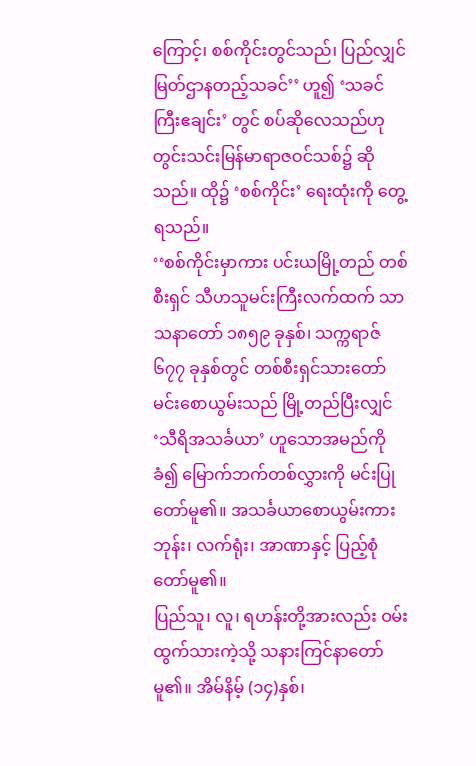ကြောင့်၊ စစ်ကိုင်းတွင်သည်၊ ပြည်လျှင် မြတ်ဌာနတည့်သခင်’’ ဟူ၍ ‘သခင်ကြီးဧချင်း’ တွင် စပ်ဆိုလေသည်ဟု တွင်းသင်းမြန်မာရာဇဝင်သစ်၌ ဆိုသည်။ ထို၌ ‘စစ်ကိုင်း’ ရေးထုံးကို တွေ့ရသည်။
‘‘စစ်ကိုင်းမှာကား ပင်းယမြို့တည် တစ်စီးရှင် သီဟသူမင်းကြီးလက်ထက် သာသနာတော် ၁၈၅၉ ခုနှစ်၊ သက္ကရာဇ် ၆၇၇ ခုနှစ်တွင် တစ်စီးရှင်သားတော် မင်းစောယွမ်းသည် မြို့တည်ပြီးလျှင် ‘သီရိအသင်္ခယာ’ ဟူသောအမည်ကိုခံ၍ မြောက်ဘက်တစ်လွှားကို မင်းပြုတော်မူ၏။ အသင်္ခယာစောယွမ်းကား ဘုန်း၊ လက်ရုံး၊ အာဏာနှင့် ပြည့်စုံတော်မူ၏။
ပြည်သူ၊ လူ၊ ရဟန်းတို့အားလည်း ဝမ်းထွက်သားကဲ့သို့ သနားကြင်နာတော်မူ၏။ အိမ်နိမ့် (၁၄)နှစ်၊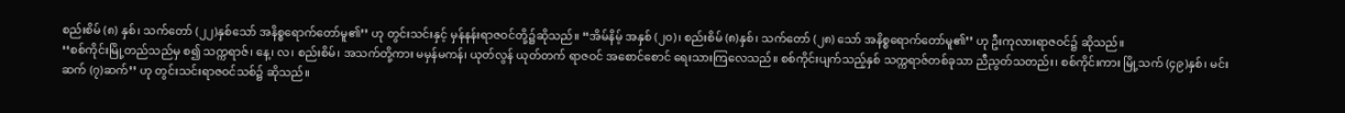စည်းစိမ် (၈) နှစ်၊ သက်တော် (၂၂)နှစ်သော် အနိစ္စရောက်တော်မူ၏’’ ဟု တွင်းသင်းနှင့် မှန်နန်းရာဇဝင်တို့၌ဆိုသည်။ ‘‘အိမ်နိမ့် အနှစ် (၂၀)၊ စည်းစိမ် (၈)နှစ်၊ သက်တော် (၂၈) သော် အနိစ္စရောက်တော်မူ၏’’ ဟု ဦးကုလားရာဇဝင်၌ ဆိုသည်။
‘‘စစ်ကိုင်းမြို့တည်သည်မှ စ၍ သက္ကရာဇ်၊ နေ့၊ လ၊ စည်းစိမ်၊ အသက်တို့ကား မမှန်မကန်၊ ယုတ်လွန် ယုတ်တက် ရာဇဝင် အစောင်စောင် ရေးသားကြလေသည်။ စစ်ကိုင်းပျက်သည့်နှစ် သက္ကရာဇ်တစ်ခုသာ ညီညွတ်သတည်း၊ စစ်ကိုင်းကား မြို့သက် (၄၉)နှစ်၊ မင်းဆက် (၇)ဆက်’’ ဟု တွင်းသင်းရာဇဝင်သစ်၌ ဆိုသည်။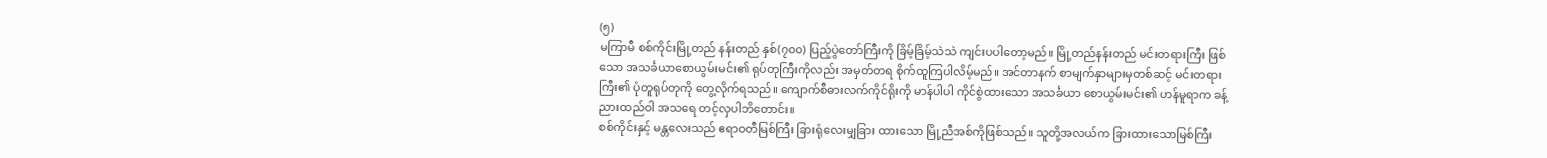(၅)
မကြာမီ စစ်ကိုင်းမြို့တည် နန်းတည် နှစ်(၇၀၀) ပြည့်ပွဲတော်ကြီးကို ခြိမ့်ခြိမ့်သဲသဲ ကျင်းပပါတော့မည်။ မြို့တည်နန်းတည် မင်းတရားကြီး ဖြစ်သော အသင်္ခယာစောယွမ်းမင်း၏ ရုပ်တုကြီးကိုလည်း အမှတ်တရ စိုက်ထူကြပါလိမ့်မည်။ အင်တာနက် စာမျက်နှာများမှတစ်ဆင့် မင်းတရားကြီး၏ ပုံတူရုပ်တုကို တွေ့လိုက်ရသည်။ ကျောက်စီဓားလက်ကိုင်ရိုးကို မာန်ပါပါ ကိုင်စွဲထားသော အသင်္ခယာ စောယွမ်းမင်း၏ ဟန်မူရာက ခန့်ညားထည်ဝါ အသရေ တင့်လှပါဘိတောင်း။
စစ်ကိုင်းနှင့် မန္တလေးသည် ဧရာဝတီမြစ်ကြီး ခြားရုံလေးမျှခြား ထားသော မြို့ညီအစ်ကိုဖြစ်သည်။ သူတို့အလယ်က ခြားထားသောမြစ်ကြီး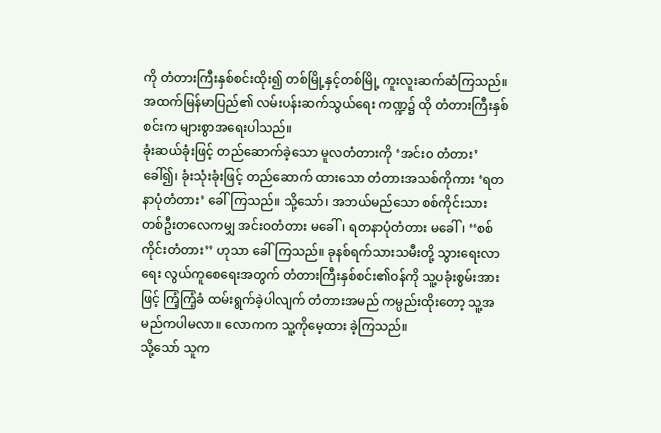ကို တံတားကြီးနှစ်စင်းထိုး၍ တစ်မြို့နှင့်တစ်မြို့ ကူးလူးဆက်ဆံကြသည်။ အထက်မြန်မာပြည်၏ လမ်းပန်းဆက်သွယ်ရေး ကဏ္ဍ၌ ထို တံတားကြီးနှစ်စင်းက များစွာအရေးပါသည်။
ခုံးဆယ်ခုံးဖြင့် တည်ဆောက်ခဲ့သော မူလတံတားကို ‘အင်း၀ တံတား’ ခေါ်၍၊ ခုံးသုံးခုံးဖြင့် တည်ဆောက် ထားသော တံတားအသစ်ကိုကား ‘ရတနာပုံတံတား’ ခေါ်ကြသည်။ သို့သော်၊ အဘယ်မည်သော စစ်ကိုင်းသား တစ်ဦးတလေကမျှ အင်းဝတံတား မခေါ်၊ ရတနာပုံတံတား မခေါ်၊ ‘‘စစ်ကိုင်းတံတား’’ ဟုသာ ခေါ်ကြသည်။ ခုနစ်ရက်သားသမီးတို့ သွားရေးလာရေး လွယ်ကူစေရေးအတွက် တံတားကြီးနှစ်စင်း၏ဝန်ကို သူ့ပခုံးစွမ်းအားဖြင့် ကြံ့ကြံ့ခံ ထမ်းရွက်ခဲ့ပါလျက် တံတားအမည် ကမ္ပည်းထိုးတော့ သူ့အမည်ကပါမလာ။ လောကက သူ့ကိုမေ့ထား ခဲ့ကြသည်။
သို့သော် သူက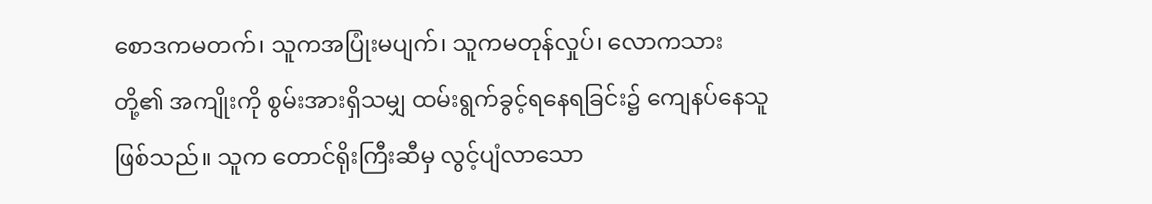စောဒကမတက်၊ သူကအပြုံးမပျက်၊ သူကမတုန်လှုပ်၊ လောကသားတို့၏ အကျိုးကို စွမ်းအားရှိသမျှ ထမ်းရွက်ခွင့်ရနေရခြင်း၌ ကျေနပ်နေသူဖြစ်သည်။ သူက တောင်ရိုးကြီးဆီမှ လွင့်ပျံလာသော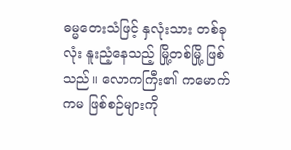ဓမ္မတေးသံဖြင့် နှလုံးသား တစ်ခုလုံး နူးညံ့နေသည့် မြို့တစ်မြို့ ဖြစ်သည်။ လောကကြီး၏ ကမောက်ကမ ဖြစ်စဉ်များကို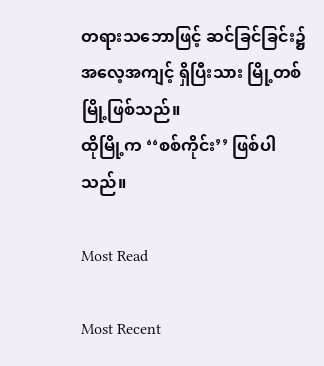တရားသဘောဖြင့် ဆင်ခြင်ခြင်း၌ အလေ့အကျင့် ရှိပြီးသား မြို့တစ်မြို့ဖြစ်သည်။
ထိုမြို့က ‘‘စစ်ကိုင်း’’ ဖြစ်ပါသည်။

Most Read

Most Recent